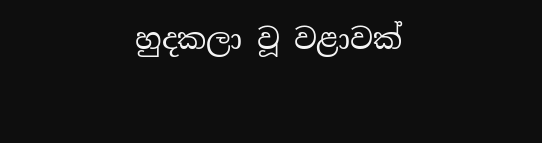හුදකලා වූ වළාවක්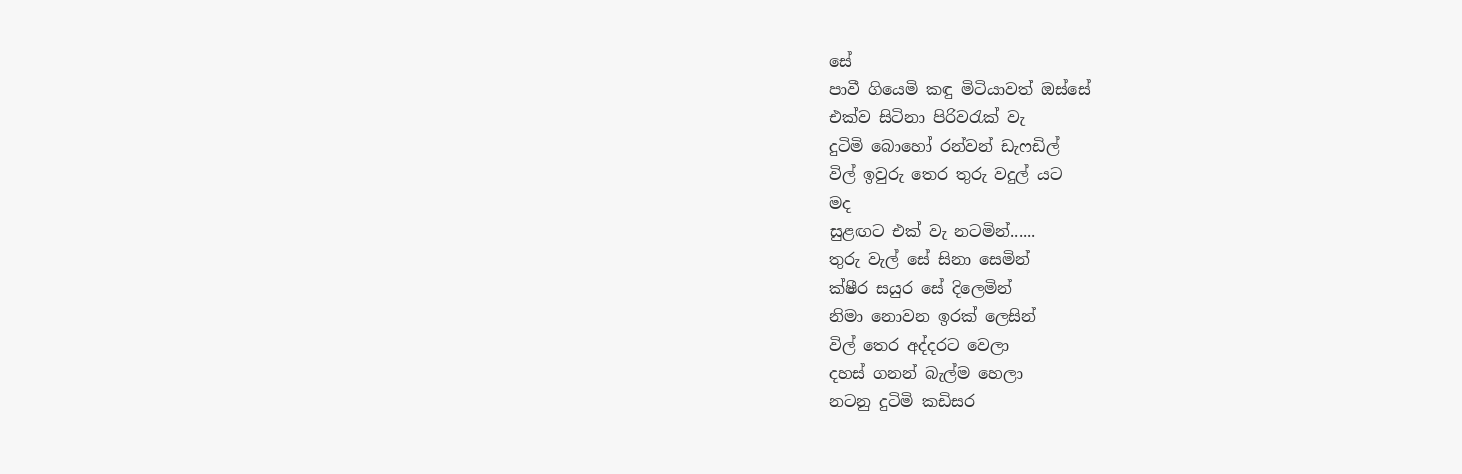සේ
පාවී ගියෙමි කඳු මිටියාවත් ඔස්සේ
එක්ව සිටිනා පිරිවරැක් වැ
දුටිමි බොහෝ රන්වන් ඩැෆඩිල්
විල් ඉවුරු තෙර තුරු වදුල් යට
මද
සුළඟට එක් වැ නටමින්......
තුරු වැල් සේ සිනා සෙමින්
ක්ෂීර සයුර සේ දිලෙමින්
නිමා නොවන ඉරක් ලෙසින්
විල් තෙර අද්දරට වෙලා
දහස් ගනන් බැල්ම හෙලා
නටනු දුටිමි කඩිසර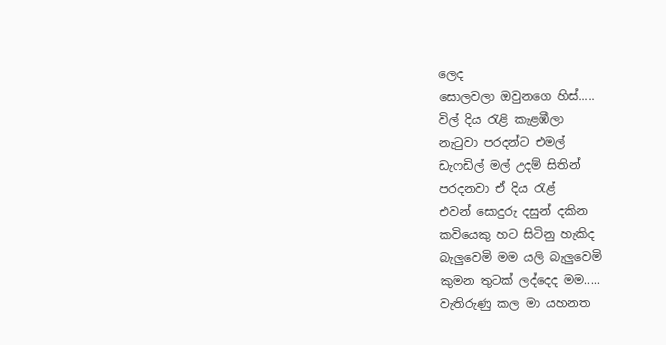ලෙද
සොලවලා ඔවුනගෙ හිස්.....
විල් දිය රැළි කැළඹීලා
නැටුවා පරදන්ට එමල්
ඩැෆඩිල් මල් උදම් සිතින්
පරදනවා ඒ දිය රැළ්
එවන් සොදුරු දසුන් දකින
කවියෙකු හට සිටිනු හැකිද
බැලුවෙමි මම යලි බැලුවෙමි
කුමන තුටක් ලද්දෙද මම.....
වැතිරුණු කල මා යහනත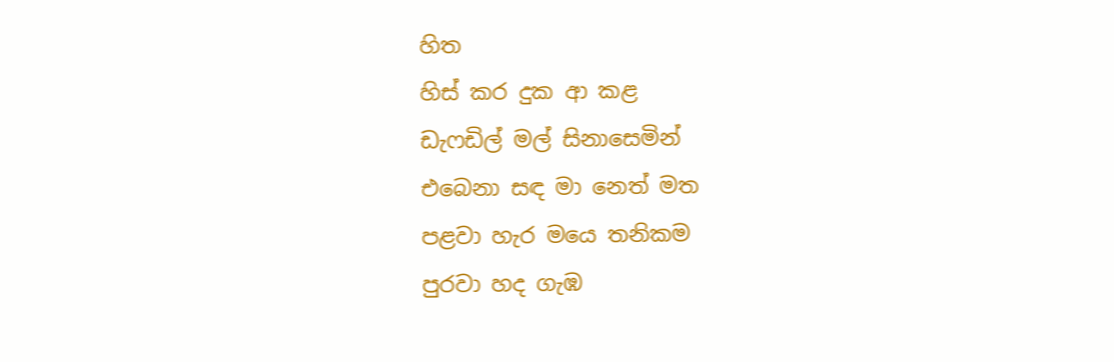හිත
හිස් කර දුක ආ කළ
ඩැෆඩිල් මල් සිනාසෙමින්
එබෙනා සඳ මා නෙත් මත
පළවා හැර මයෙ තනිකම
පුරවා හද ගැඹ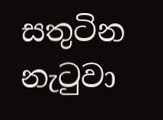සතුටින
නැටුවා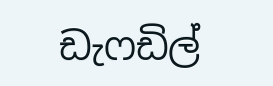ඩැෆඩිල්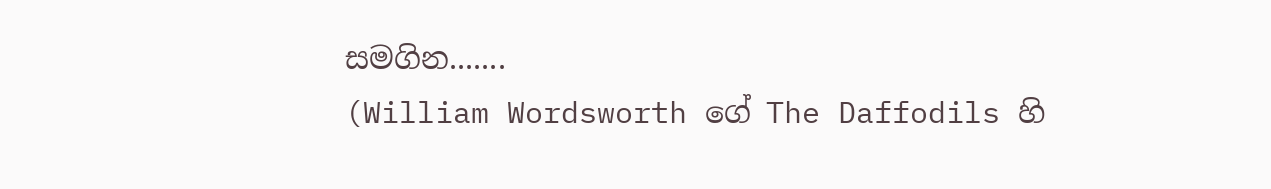සමගින.......
(William Wordsworth ගේ The Daffodils හි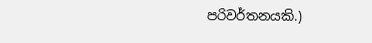පරිවර්තනයකි.)